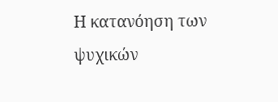Η κατανόηση των ψυχικών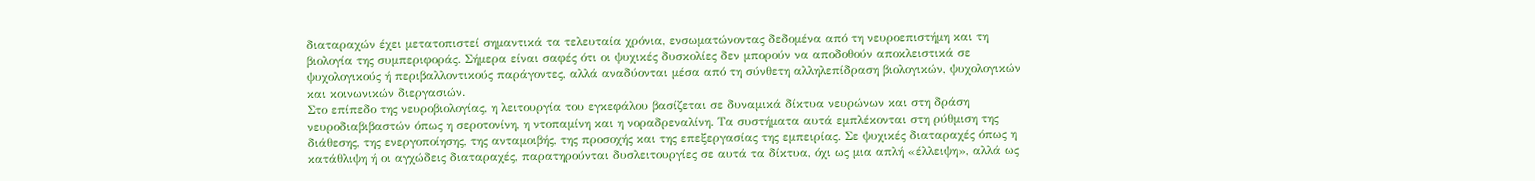διαταραχών έχει μετατοπιστεί σημαντικά τα τελευταία χρόνια, ενσωματώνοντας δεδομένα από τη νευροεπιστήμη και τη βιολογία της συμπεριφοράς. Σήμερα είναι σαφές ότι οι ψυχικές δυσκολίες δεν μπορούν να αποδοθούν αποκλειστικά σε ψυχολογικούς ή περιβαλλοντικούς παράγοντες, αλλά αναδύονται μέσα από τη σύνθετη αλληλεπίδραση βιολογικών, ψυχολογικών και κοινωνικών διεργασιών.
Στο επίπεδο της νευροβιολογίας, η λειτουργία του εγκεφάλου βασίζεται σε δυναμικά δίκτυα νευρώνων και στη δράση νευροδιαβιβαστών όπως η σεροτονίνη, η ντοπαμίνη και η νοραδρεναλίνη. Τα συστήματα αυτά εμπλέκονται στη ρύθμιση της διάθεσης, της ενεργοποίησης, της ανταμοιβής, της προσοχής και της επεξεργασίας της εμπειρίας. Σε ψυχικές διαταραχές όπως η κατάθλιψη ή οι αγχώδεις διαταραχές, παρατηρούνται δυσλειτουργίες σε αυτά τα δίκτυα, όχι ως μια απλή «έλλειψη», αλλά ως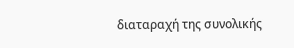διαταραχή της συνολικής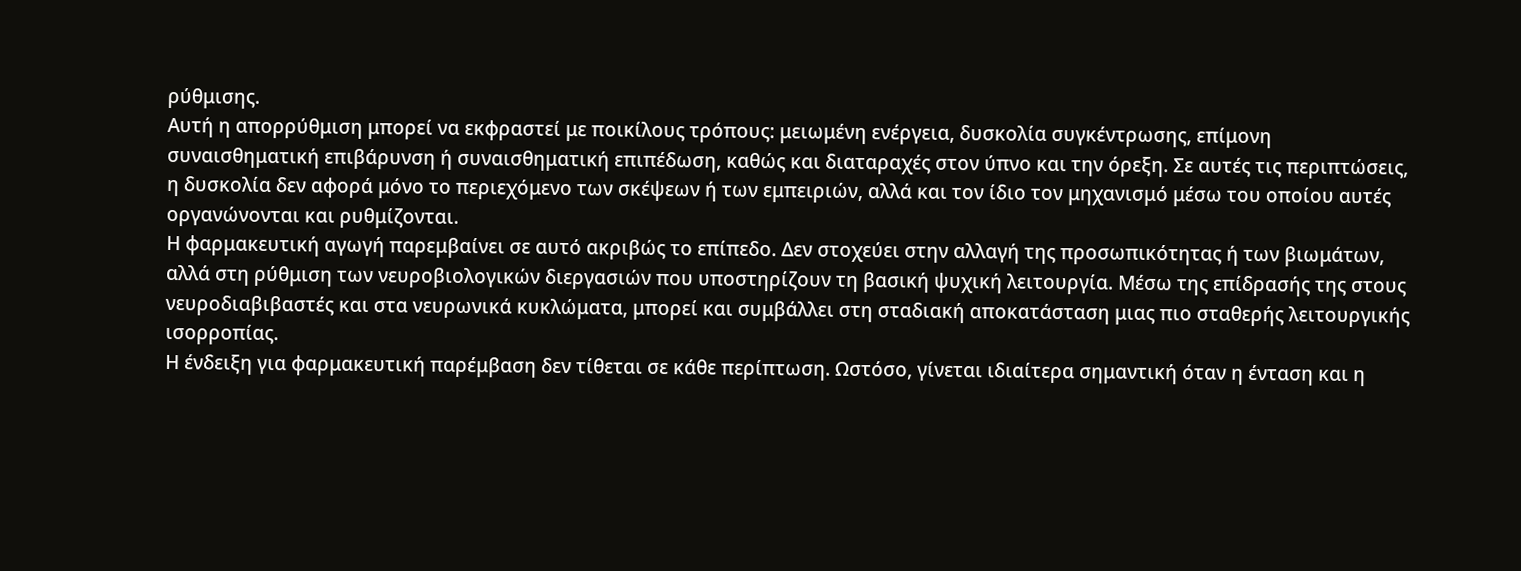ρύθμισης.
Αυτή η απορρύθμιση μπορεί να εκφραστεί με ποικίλους τρόπους: μειωμένη ενέργεια, δυσκολία συγκέντρωσης, επίμονη συναισθηματική επιβάρυνση ή συναισθηματική επιπέδωση, καθώς και διαταραχές στον ύπνο και την όρεξη. Σε αυτές τις περιπτώσεις, η δυσκολία δεν αφορά μόνο το περιεχόμενο των σκέψεων ή των εμπειριών, αλλά και τον ίδιο τον μηχανισμό μέσω του οποίου αυτές οργανώνονται και ρυθμίζονται.
Η φαρμακευτική αγωγή παρεμβαίνει σε αυτό ακριβώς το επίπεδο. Δεν στοχεύει στην αλλαγή της προσωπικότητας ή των βιωμάτων, αλλά στη ρύθμιση των νευροβιολογικών διεργασιών που υποστηρίζουν τη βασική ψυχική λειτουργία. Μέσω της επίδρασής της στους νευροδιαβιβαστές και στα νευρωνικά κυκλώματα, μπορεί και συμβάλλει στη σταδιακή αποκατάσταση μιας πιο σταθερής λειτουργικής ισορροπίας.
Η ένδειξη για φαρμακευτική παρέμβαση δεν τίθεται σε κάθε περίπτωση. Ωστόσο, γίνεται ιδιαίτερα σημαντική όταν η ένταση και η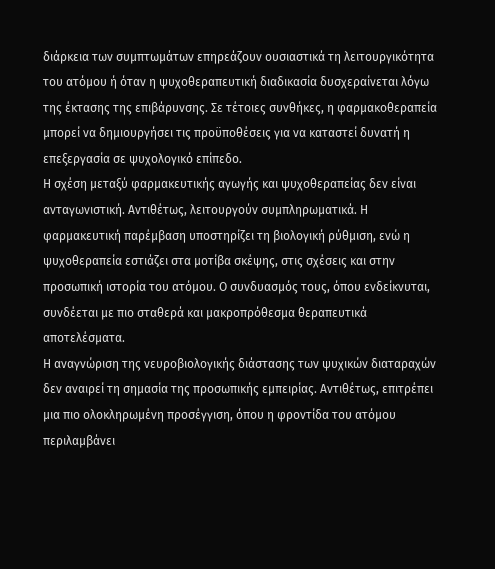διάρκεια των συμπτωμάτων επηρεάζουν ουσιαστικά τη λειτουργικότητα του ατόμου ή όταν η ψυχοθεραπευτική διαδικασία δυσχεραίνεται λόγω της έκτασης της επιβάρυνσης. Σε τέτοιες συνθήκες, η φαρμακοθεραπεία μπορεί να δημιουργήσει τις προϋποθέσεις για να καταστεί δυνατή η επεξεργασία σε ψυχολογικό επίπεδο.
Η σχέση μεταξύ φαρμακευτικής αγωγής και ψυχοθεραπείας δεν είναι ανταγωνιστική. Αντιθέτως, λειτουργούν συμπληρωματικά. Η φαρμακευτική παρέμβαση υποστηρίζει τη βιολογική ρύθμιση, ενώ η ψυχοθεραπεία εστιάζει στα μοτίβα σκέψης, στις σχέσεις και στην προσωπική ιστορία του ατόμου. Ο συνδυασμός τους, όπου ενδείκνυται, συνδέεται με πιο σταθερά και μακροπρόθεσμα θεραπευτικά αποτελέσματα.
Η αναγνώριση της νευροβιολογικής διάστασης των ψυχικών διαταραχών δεν αναιρεί τη σημασία της προσωπικής εμπειρίας. Αντιθέτως, επιτρέπει μια πιο ολοκληρωμένη προσέγγιση, όπου η φροντίδα του ατόμου περιλαμβάνει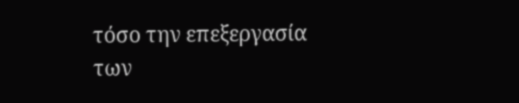τόσο την επεξεργασία των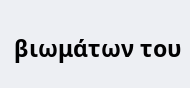βιωμάτων του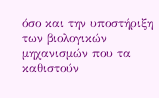όσο και την υποστήριξη των βιολογικών μηχανισμών που τα καθιστούν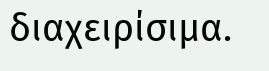διαχειρίσιμα.